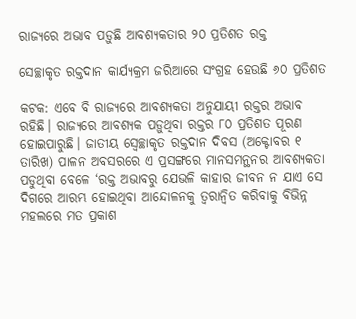ରାଜ୍ୟରେ ଅଭାବ ପଡ଼ୁଛି ଆବଶ୍ୟକତାର ୨୦ ପ୍ରତିଶତ ରକ୍ତ

ସେଚ୍ଛାକୃତ ରକ୍ତଦାନ କାର୍ଯ୍ୟକ୍ରମ ଜରିଆରେ ସଂଗ୍ରହ ହେଉଛି ୬୦ ପ୍ରତିଶତ

କଟକ: ଏବେ ବି ରାଜ୍ୟରେ ଆବଶ୍ୟକତା ଅନୁଯାୟୀ ରକ୍ତର ଅଭାବ ରହିଛି। ରାଜ୍ୟରେ ଆବଶ୍ୟକ ପଡ଼ୁଥିବା ରକ୍ତର ୮୦ ପ୍ରତିଶତ ପୂରଣ ହୋଇପାରୁଛି। ଜାତୀୟ ସ୍ବେଚ୍ଛାକୃତ ରକ୍ତଦାନ ଦିବସ (ଅକ୍ଟୋବର ୧ ତାରିଖ) ପାଳନ ଅବସରରେ ଏ ପ୍ରସଙ୍ଗରେ ମାନସମନ୍ଥନର ଆବଶ୍ୟକତା ପଡୁଥିବା ବେଳେ ‘ରକ୍ତ ଅଭାବରୁ ଯେଭଳି କାହାର ଜୀବନ ନ ଯାଏ ସେ ଦିଗରେ ଆରମ୍ଭ ହୋଇଥିବା ଆନ୍ଦୋଳନକୁ ତ୍ବରାନ୍ବିତ କରିବାକୁ ବିଭିନ୍ନ ମହଲରେ ମତ ପ୍ରକାଶ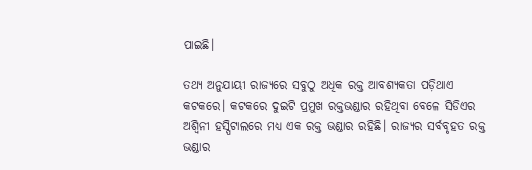ପାଇଛି।

ତଥ୍ୟ ଅନୁଯାୟୀ ରାଜ୍ୟରେ ସବୁଠୁ ଅଧିକ ରକ୍ତ ଆବଶ୍ୟକତା ପଡ଼ିଥାଏ କଟକରେ। କଟକରେ ଦୁଇଟି ପ୍ରମୁଖ ରକ୍ତଭଣ୍ଡାର ରହିଥିବା ବେଳେ ସିଡିଏର ଅଶ୍ବିନୀ ହସ୍ପିଟାଲରେ ମଧ୍ୟ ଏକ ରକ୍ତ ଭଣ୍ଡାର ରହିଛି। ରାଜ୍ୟର ସର୍ବବୃହତ ରକ୍ତ ଭଣ୍ଡାର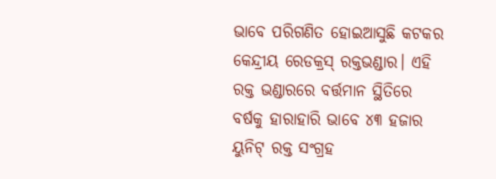ଭାବେ ପରିଗଣିତ ହୋଇଆସୁଛି କଟକର କେନ୍ଦ୍ରୀୟ ରେଡକ୍ରସ୍ ରକ୍ତଭଣ୍ଡାର। ଏହି ରକ୍ତ ଭଣ୍ଡାରରେ ବର୍ତ୍ତମାନ ସ୍ଥିତିରେ ବର୍ଷକୁ ହାରାହାରି ଭାବେ ୪୩ ହଜାର ୟୁନିଟ୍ ରକ୍ତ ସଂଗ୍ରହ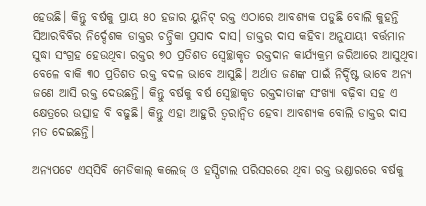ହେଉଛି। କିନ୍ତୁ ବର୍ଷକୁ ପ୍ରାୟ ୫୦ ହଜାର ୟୁନିଟ୍ ରକ୍ତ ଏଠାରେ ଆବଶ୍ୟକ ପଡୁଛି ବୋଲି କୁହନ୍ତି ସିଆରବିବିର ନିର୍ଦ୍ଦେଶକ ଡାକ୍ତର ଚନ୍ଦ୍ରିକା ପ୍ରସାଦ ଦାସ। ଡାକ୍ତର ‌ଦାସ କହିବା ଅନୁଯାୟୀ ବର୍ତ୍ତମାନ ସୁଦ୍ଧା ସଂଗ୍ରହ ହେଉଥିବା ରକ୍ତର ୭୦ ପ୍ରତିଶତ ସ୍ବେଚ୍ଛାକୃତ ରକ୍ତଦାନ କାର୍ଯ୍ୟକ୍ରମ ଜରିଆରେ ଆସୁଥିବା ବେଳେ ବାକି ୩୦ ପ୍ରତିଶତ ରକ୍ତ ବଦଳ ଭାବେ ଆସୁଛି। ଅର୍ଥାତ ଜଣଙ୍କ ପାଇଁ ନିର୍ଦ୍ଦିଷ୍ଟ ଭାବେ ଅନ୍ୟ ଜଣେ ଆସି ରକ୍ତ ଦେଉଛନ୍ତି। କିନ୍ତୁ ବ‌ର୍ଷକୁ ବର୍ଷ ସ୍ବେଚ୍ଛାକୃତ ରକ୍ତଦାତାଙ୍କ ସଂଖ୍ୟା ବଢ଼ିବା ସହ ଏ କ୍ଷେତ୍ରରେ ଉତ୍ସାହ ବି ବଢୁଛି। କିନ୍ତୁ ଏହା ଆହୁରି ତ୍ବରାନ୍ବିତ ହେବା ଆବଶ୍ୟକ ବୋଲି ଡାକ୍ତର ଦାସ ମତ ଦେଇଛନ୍ତି।

ଅନ୍ୟପଟେ ଏସ୍‌ସିବି ମେଡିକାଲ୍ କଲେଜ୍ ଓ ହସ୍ପିଟାଲ ପରିସରରେ ଥିବା ରକ୍ତ ଭଣ୍ଡାରରେ ବର୍ଷକୁ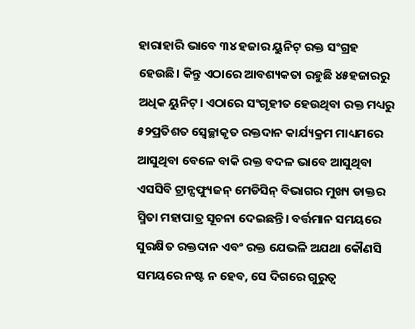ହାରାହାରି ଭାବେ ୩୪ ହଜାର ୟୁନିଟ୍ ରକ୍ତ ସଂଗ୍ରହ ହେଉଛି। କିନ୍ତୁ ଏଠାରେ ଆବଶ୍ୟକତା ରହୁଛି ୪୫ହଜାରରୁ ଅଧିକ ୟୁନିଟ୍। ଏଠାରେ ସଂଗୃହୀତ ହେଉଥିବା ରକ୍ତ ମଧ୍ୟରୁ ୫୨ପ୍ରତିଶତ ସ୍ବେଚ୍ଛାକୃତ ରକ୍ତଦାନ କାର୍ଯ୍ୟକ୍ରମ ମାଧ୍ୟମରେ ଆସୁଥିବା ବେଳେ ବାକି ରକ୍ତ ବଦଳ ଭାବେ ଆସୁଥିବା ଏସସିବି ଟ୍ରାନ୍ସଫ୍ୟୁଜନ୍ ମେଡିସିନ୍ ବିଭାଗର ମୁଖ୍ୟ ଡାକ୍ତର ସ୍ମିତା ମହାପାତ୍ର ସୂଚନା ଦେଇଛନ୍ତି। ବର୍ତ୍ତମାନ ସମୟରେ ସୁରକ୍ଷିତ ରକ୍ତଦାନ ଏବଂ ରକ୍ତ ଯେଭଳି ଅଯଥା କୌଣସି ସମୟରେ ନଷ୍ଟ ନ ହେବ, ସେ ଦିଗରେ ଗୁରୁତ୍ବ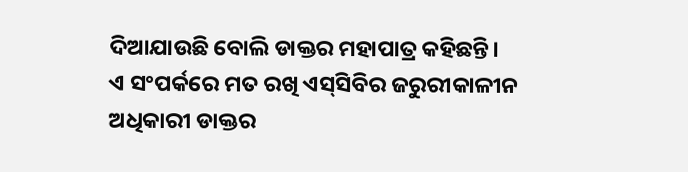ଦିଆଯାଉଛି ବୋଲି ଡାକ୍ତର ମହାପାତ୍ର କହିଛନ୍ତି।
ଏ ସଂପର୍କରେ ମତ ରଖି ଏସ୍‌ସିବିର ଜରୁରୀକାଳୀନ ଅଧିକାରୀ ଡାକ୍ତର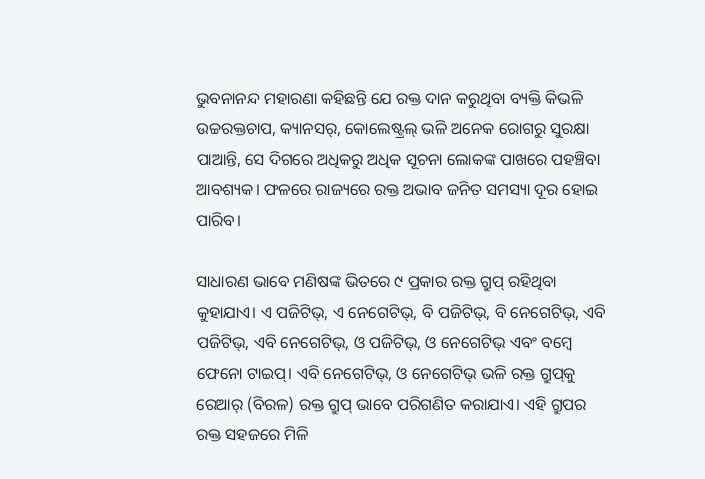ଭୁବନାନନ୍ଦ ମହାରଣା କହିଛନ୍ତି ଯେ ରକ୍ତ ଦାନ କରୁଥିବା ବ୍ୟକ୍ତି କିଭଳି ଉଚ୍ଚରକ୍ତଚାପ, କ୍ୟାନସର୍, କୋଲେଷ୍ଟ୍ରଲ୍ ଭଳି ଅନେକ ରୋଗରୁ ସୁରକ୍ଷା ପାଆନ୍ତି, ସେ ଦିଗରେ ଅଧିକରୁ ଅଧିକ ସୂଚନା ଲୋକଙ୍କ ପାଖରେ ପହଞ୍ଚିବା ଆବଶ୍ୟକ। ଫଳରେ ରାଜ୍ୟରେ ରକ୍ତ ଅଭାବ ଜନିତ ସମସ୍ୟା ଦୂର ହୋଇ ପାରିବ।

ସାଧାରଣ ଭାବେ ମଣିଷଙ୍କ ଭିତରେ ୯ ପ୍ରକାର ରକ୍ତ ଗ୍ରୁପ୍ ରହିଥିବା କୁହାଯାଏ। ଏ ପଜିଟିଭ୍, ଏ ନେଗେଟିଭ୍, ବି ପଜିଟିଭ୍, ବି ନେଗେଟିଭ୍, ଏବି ପଜିଟିଭ୍, ଏବି ନେଗେଟିଭ୍, ଓ ପଜିଟିଭ୍, ଓ ନେଗେଟିଭ୍ ଏବଂ ବମ୍ବେ ଫେନୋ ଟାଇପ୍। ଏବି ନେଗେଟିଭ୍, ଓ ନେଗେଟିଭ୍ ଭଳି ରକ୍ତ ଗ୍ରୁପ୍‌କୁ ରେଆର୍ (ବିରଳ) ରକ୍ତ ଗ୍ରୁପ୍‌ ଭାବେ ପରିଗଣିତ କରାଯାଏ। ଏହି ଗ୍ରୁପର ରକ୍ତ ସହଜରେ ମିଳି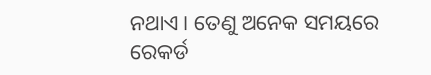ନଥାଏ। ତେଣୁ ଅନେକ ସମୟରେ ରେକର୍ଡ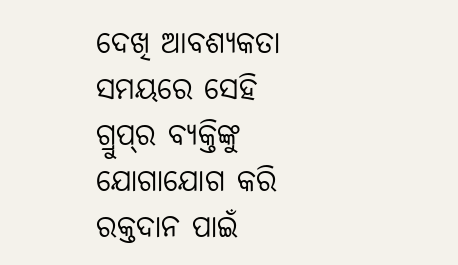ଦେଖି ଆବଶ୍ୟକତା ସମୟରେ ସେହି ଗ୍ରୁପ୍‌ର ବ୍ୟକ୍ତିଙ୍କୁ ଯୋଗାଯୋଗ କରି ରକ୍ତଦାନ ପାଇଁ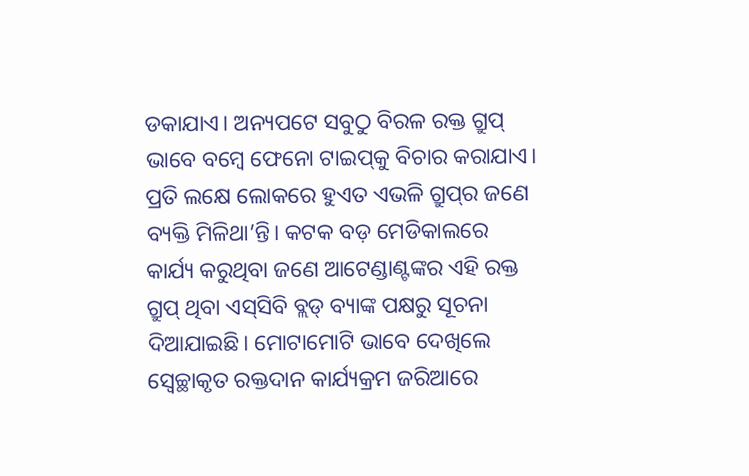ଡକାଯାଏ। ଅନ୍ୟପଟେ ସବୁଠୁ ବିରଳ ରକ୍ତ ଗ୍ରୁପ୍‌ ଭାବେ ବମ୍ବେ ଫେନୋ ଟାଇପ୍‌କୁ ବିଚାର କରାଯାଏ। ପ୍ରତି ଲକ୍ଷେ ଲୋକରେ ହୁଏତ ଏଭଳି ଗ୍ରୁପ୍‌ର ଜଣେ ବ୍ୟକ୍ତି ମିଳିଥା’ନ୍ତି। କଟକ ବଡ଼ ମେଡିକାଲରେ କାର୍ଯ୍ୟ କରୁଥିବା ଜଣେ ଆଟେଣ୍ଡାଣ୍ଟଙ୍କର ଏହି ରକ୍ତ ଗ୍ରୁପ୍ ଥିବା ଏସ୍‌ସିବି ବ୍ଲଡ୍ ବ୍ୟାଙ୍କ ପକ୍ଷରୁ ସୂଚନା ଦିଆଯାଇଛି। ମୋଟାମୋଟି ଭାବେ ଦେଖିଲେ ସ୍ବେଚ୍ଛାକୃତ ରକ୍ତଦାନ କାର୍ଯ୍ୟକ୍ରମ ଜରିଆରେ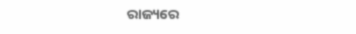ରାଜ୍ୟରେ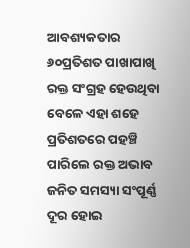ଆବଶ୍ୟକତାର ୬୦ପ୍ରତିଶତ ପାଖାପାଖି ରକ୍ତ ସଂଗ୍ରହ ହେଉଥିବା ବେଳେ ଏହା ଶହେ ପ୍ରତିଶତରେ ପହଞ୍ଚି ପାରିଲେ ରକ୍ତ ଅଭାବ ଜନିତ ସମସ୍ୟା ସଂପୂର୍ଣ୍ଣ ଦୂର ହୋଇ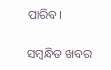ପାରିବ।

ସମ୍ବନ୍ଧିତ ଖବର